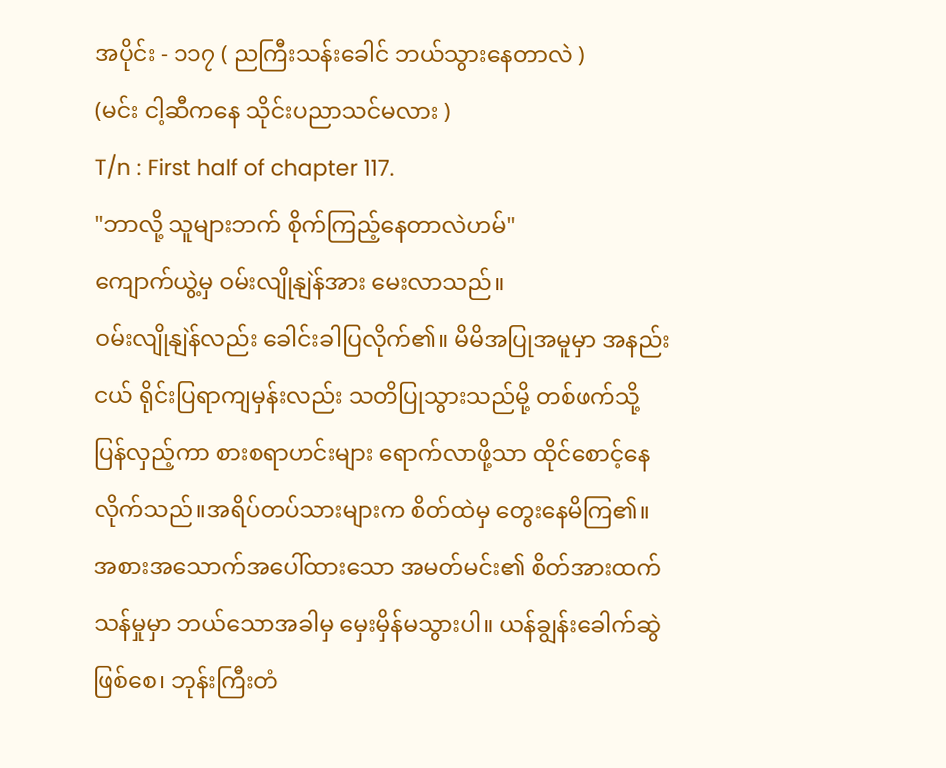အပိုင်း - ၁၁၇ ( ညကြီးသန်းခေါင် ဘယ်သွားနေတာလဲ )
(မင်း ငါ့ဆီကနေ သိုင်းပညာသင်မလား )
T/n : First half of chapter 117.
"ဘာလို့ သူများဘက် စိုက်ကြည့်နေတာလဲဟမ်"
ကျောက်ယွဲ့မှ ဝမ်းလျိုနျဲန်အား မေးလာသည်။
ဝမ်းလျိုနျဲန်လည်း ခေါင်းခါပြလိုက်၏။ မိမိအပြုအမူမှာ အနည်းငယ် ရိုင်းပြရာကျမှန်းလည်း သတိပြုသွားသည်မို့ တစ်ဖက်သို့ပြန်လှည့်ကာ စားစရာဟင်းများ ရောက်လာဖို့သာ ထိုင်စောင့်နေလိုက်သည်။အရိပ်တပ်သားများက စိတ်ထဲမှ တွေးနေမိကြ၏။
အစားအသောက်အပေါ်ထားသော အမတ်မင်း၏ စိတ်အားထက်သန်မှုမှာ ဘယ်သောအခါမှ မှေးမှိန်မသွားပါ။ ယန်ချွန်းခေါက်ဆွဲဖြစ်စေ၊ ဘုန်းကြီးတံ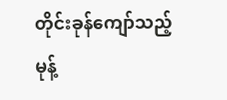တိုင်းခုန်ကျော်သည့်မုန့်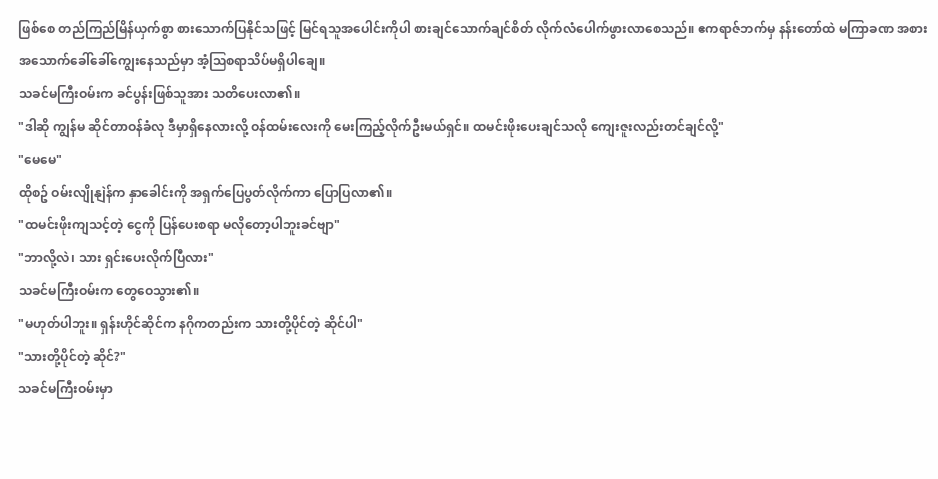ဖြစ်စေ တည်ကြည်မြိန်ယှက်စွာ စားသောက်ပြနိုင်သဖြင့် မြင်ရသူအပေါင်းကိုပါ စားချင်သောက်ချင်စိတ် လိုက်လံပေါက်ဖွားလာစေသည်။ ဧကရာဇ်ဘက်မှ နန်းတော်ထဲ မကြာခဏ အစားအသောက်ခေါ်ခေါ်ကျွေးနေသည်မှာ အံ့ဩစရာသိပ်မရှိပါချေ။
သခင်မကြီးဝမ်းက ခင်ပွန်းဖြစ်သူအား သတိပေးလာ၏။
"ဒါဆို ကျွန်မ ဆိုင်တာဝန်ခံလု ဒီမှာရှိနေလားလို့ ဝန်ထမ်းလေးကို မေးကြည့်လိုက်ဦးမယ်ရှင်။ ထမင်းဖိုးပေးချင်သလို ကျေးဇူးလည်းတင်ချင်လို့"
"မေမေ"
ထိုစဥ် ဝမ်းလျိုနျဲန်က နှာခေါင်းကို အရှက်ပြေပွတ်လိုက်ကာ ပြောပြလာ၏။
"ထမင်းဖိုးကျသင့်တဲ့ ငွေကို ပြန်ပေးစရာ မလိုတော့ပါဘူးခင်ဗျာ"
"ဘာလို့လဲ၊ သား ရှင်းပေးလိုက်ပြီလား"
သခင်မကြီးဝမ်းက တွေဝေသွား၏။
"မဟုတ်ပါဘူး။ ရှန်းဟိုင်ဆိုင်က နဂိုကတည်းက သားတို့ပိုင်တဲ့ ဆိုင်ပါ"
"သားတို့ပိုင်တဲ့ ဆိုင်?"
သခင်မကြီးဝမ်းမှာ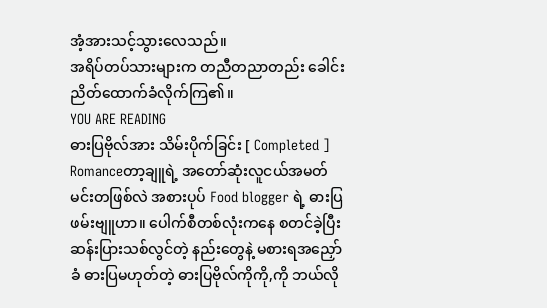အံ့အားသင့်သွားလေသည်။
အရိပ်တပ်သားများက တညီတညာတည်း ခေါင်းညိတ်ထောက်ခံလိုက်ကြ၏။
YOU ARE READING
ဓားပြဗိုလ်အား သိမ်းပိုက်ခြင်း [ Completed ]
Romanceတာ့ချူရဲ့ အတော်ဆုံးလူငယ်အမတ်မင်းတဖြစ်လဲ အစားပုပ် Food blogger ရဲ့ ဓားပြဖမ်းဗျူဟာ။ ပေါက်စီတစ်လုံးကနေ စတင်ခဲ့ပြီး ဆန်းပြားသစ်လွင်တဲ့ နည်းတွေနဲ့ မစားရအညှော်ခံ ဓားပြမဟုတ်တဲ့ ဓားပြဗိုလ်ကိုကို,ကို ဘယ်လို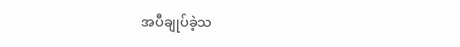အပီချုပ်ခဲ့သ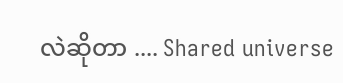လဲဆိုတာ .... Shared universe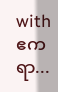with ဧကရာ...